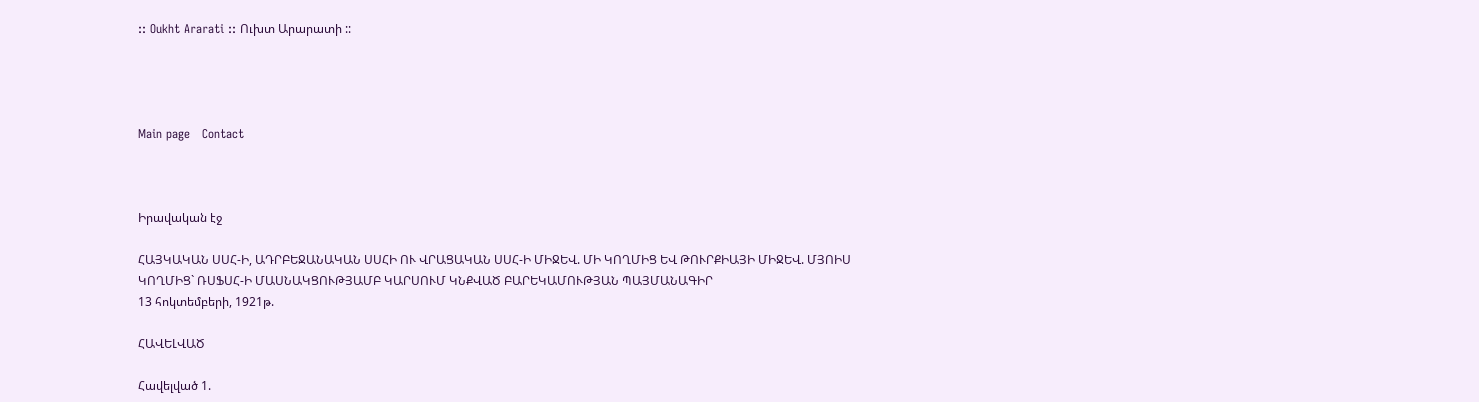:: Oukht Ararati :: Ուխտ Արարատի ::




Main page   Contact



Իրավական էջ

ՀԱՅԿԱԿԱՆ ՍՍՀ-Ի, ԱԴՐԲԵՋԱՆԱԿԱՆ ՍՍՀԻ ՈՒ ՎՐԱՑԱԿԱՆ ՍՍՀ-Ի ՄԻՋԵՎ. ՄԻ ԿՈՂՄԻՑ ԵՎ ԹՈՒՐՔԻԱՅԻ ՄԻՋԵՎ. ՄՅՈԻՍ ԿՈՂՄԻՑ` ՌՍՖՍՀ-Ի ՄԱՍՆԱԿՑՈՒԹՅԱՄԲ ԿԱՐՍՈՒՄ ԿՆՔՎԱԾ ԲԱՐԵԿԱՄՈՒԹՅԱՆ ՊԱՅՄԱՆԱԳԻՐ
13 հոկտեմբերի, 1921թ.

ՀԱՎԵԼՎԱԾ

Հավելված 1.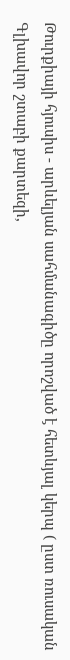Թուրքիայի հյուսիս - արևելյան սահմանագիծը որոշված է հետևյալ կերպ ( ըստ ռուսական Գլխավոր շտաբի քարտեզի,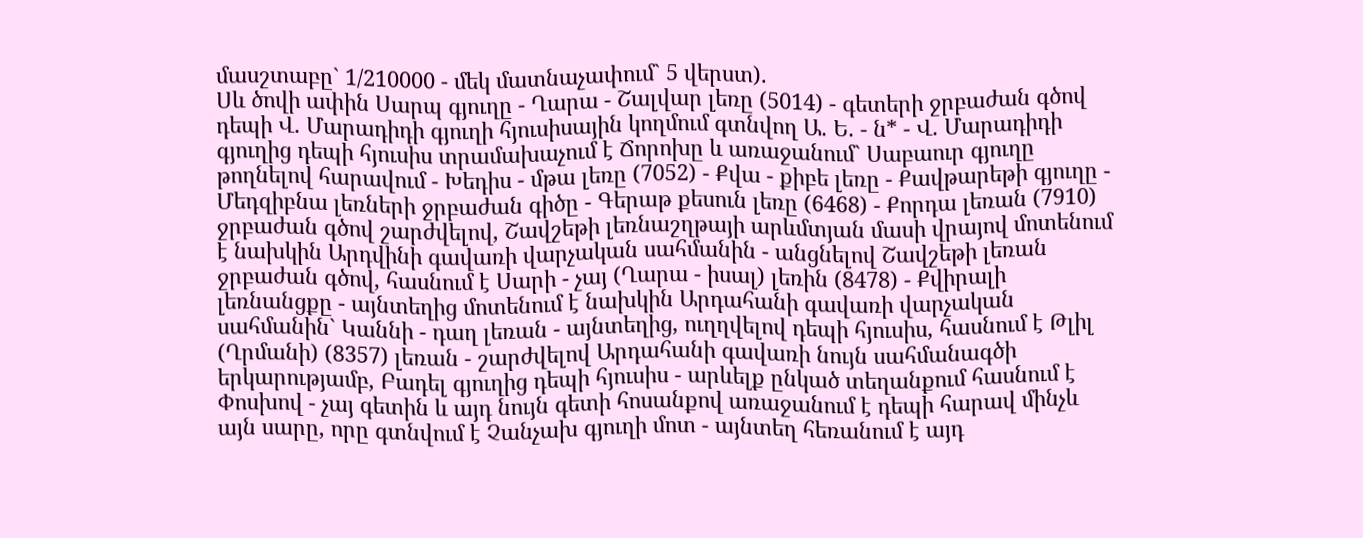մասշտաբը` 1/210000 - մեկ մատնաչափում` 5 վերստ).
Սև ծովի ափին Սարպ գյուղը - Ղարա - Շալվար լեռը (5014) - գետերի ջրբաժան գծով դեպի Վ. Մարադիդի գյուղի հյուսիսային կողմում գտնվող Ա. Ե. - ն* - Վ. Մարադիդի գյուղից դեպի հյուսիս տրամախաչում է Ճորոխը և առաջանում` Սաբաուր գյուղը թողնելով հարավում - Խեդիս - մթա լեռը (7052) - Քվա - քիբե լեռը - Քավթարեթի գյուղը - Մեդզիբնա լեռների ջրբաժան գիծը - Գերաթ քեսուն լեռը (6468) - Քորդա լեռան (7910) ջրբաժան գծով շարժվելով, Շավշեթի լեռնաշղթայի արևմտյան մասի վրայով մոտենում է նախկին Արդվինի գավառի վարչական սահմանին - անցնելով Շավշեթի լեռան ջրբաժան գծով, հասնում է Սարի - չայ (Ղարա - իսալ) լեռին (8478) - Քվիրալի լեռնանցքը - այնտեղից մոտենում է նախկին Արդահանի գավառի վարչական սահմանին` Կաննի - դաղ լեռան - այնտեղից, ուղղվելով դեպի հյուսիս, հասնում է Թլիլ (Ղրմանի) (8357) լեռան - շարժվելով Արդահանի գավառի նույն սահմանագծի երկարությամբ, Բադել գյուղից դեպի հյուսիս - արևելք ընկած տեղանքում հասնում է Փոսխով - չայ գետին և այդ նույն գետի հոսանքով առաջանում է դեպի հարավ մինչև այն սարը, որը գտնվում է Չանչախ գյուղի մոտ - այնտեղ հեռանում է այդ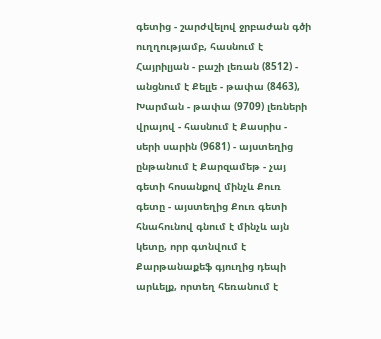գետից - շարժվելով ջրբաժան գծի ուղղությամբ, հասնում է Հայրիլյան - բաշի լեռան (8512) - անցնում է Քելլե - թափա (8463), Խարման - թափա (9709) լեռների վրայով - հասնում է Քասրիս - սերի սարին (9681) - այստեղից ընթանում է Քարզամեթ - չայ գետի հոսանքով մինչև Քուռ գետը - այստեղից Քուռ գետի հնահունով գնում է մինչև այն կետը, որր գտնվում է Քարթանաքեֆ գյուղից դեպի արևելք, որտեղ հեռանում է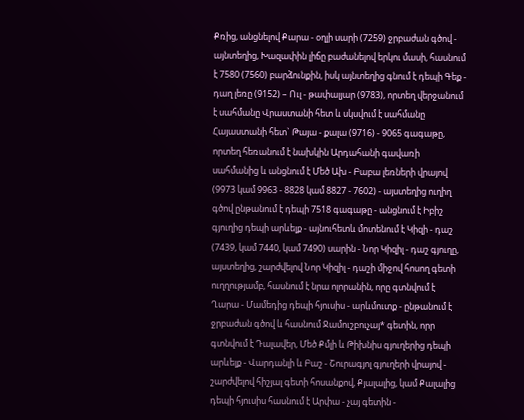Քռից, անցնելով Քարա - օղլի սարի (7259) ջրբաժան գծով - այնտեղից, Խազափին լիճը բաժանելով երկու մասի, հասնում է 7580 (7560) բարձունքին, իսկ այնտեղից գնում է դեպի Գեք - դաղ լեռը (9152) – Ուլ - թափալյար (9783), որտեղ վերջանում է սահմանը Վրաստանի հետ և սկսվում է սահմանը Հայաստանի հետ` Թայա - քալա (9716) - 9065 գագաթը, որտեղ հեռանում է նախկին Արդահանի գավառի սահմանից և անցնում է Մեծ Ախ - Բաբա լեռների վրայով (9973 կամ 9963 - 8828 կամ 8827 - 7602) - այստեղից ուղիղ գծով ընթանում է դեպի 7518 գագաթը - անցնում է Իբիշ գյուղից դեպի արևելք - այնուհետև մոտենում է Կիզի - դաշ (7439, կամ 7440, կամ 7490) սարին - Նոր Կիզիլ - դաշ գյուղը, այստեղից, շարժվելով Նոր Կիզիլ - դաշի միջով հոսող գետի ուղղությամբ, հասնում է նրա ոլորանին, որը գտնվում է Ղարա - Մամեդից դեպի հյուսիս - արևմուտք - ընթանում է ջրբաժան գծով և հասնում Ջամուշբուչայ* գետին, որր գտնվում է Դալավեր, Մեծ Քմլի և Թիխնիս գյուղերից դեպի արևելք - Վարդանլի և Բաշ - Շուրագյոլ գյուղերի վրայով - շարժվելով հիշյալ գետի հոսանքով, Քյալալից, կամ Քալալից դեպի հյուսիս հասնում է Արփա - չայ գետին -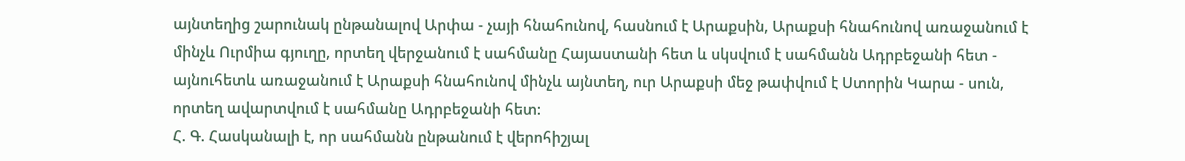այնտեղից շարունակ ընթանալով Արփա - չայի հնահունով, հասնում է Արաքսին, Արաքսի հնահունով առաջանում է մինչև Ուրմիա գյուղը, որտեղ վերջանում է սահմանը Հայաստանի հետ և սկսվում է սահմանն Ադրբեջանի հետ - այնուհետև առաջանում է Արաքսի հնահունով մինչև այնտեղ, ուր Արաքսի մեջ թափվում է Ստորին Կարա - սուն, որտեղ ավարտվում է սահմանը Ադրբեջանի հետ:
Հ. Գ. Հասկանալի է, որ սահմանն ընթանում է վերոհիշյալ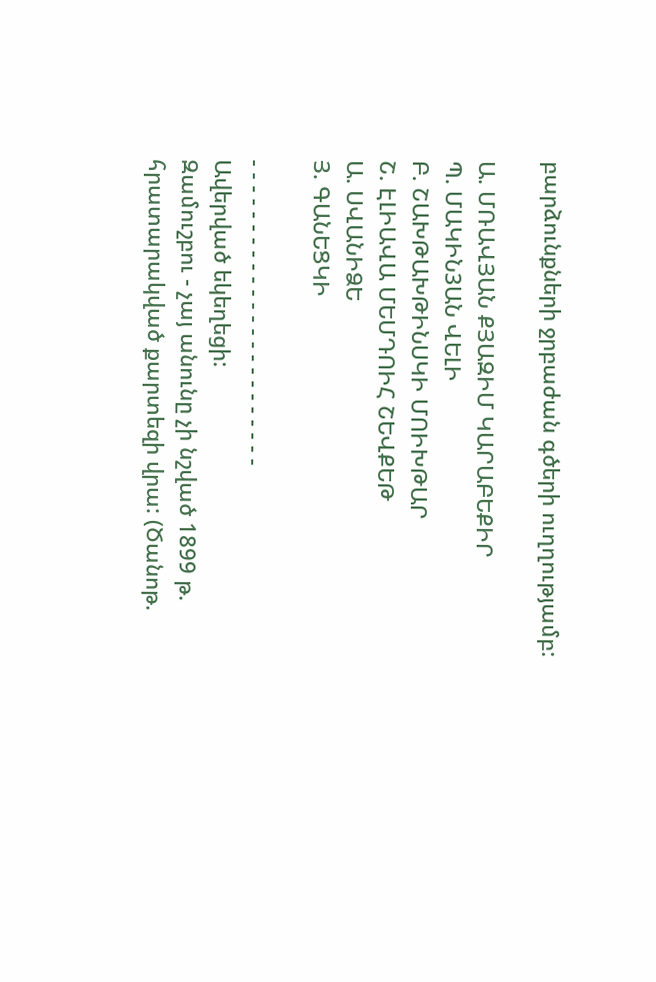բարձունքների ջրբաժան գծերի ուղղությամբ:

Ա. ՄՌԱՎՅԱՆ ՔՅԱԶԻՄ ԿԱՐԱԲԵՔԻՐ
Պ. ՄԱԿԻՆ3ԱՆ ՎԵԼԻ
Բ. ՇԱԽԹԱԽԹԻՆՍԿԻ ՄՈԻԽԹԱՐ
Շ. ԷԼԻԱՎԱ ՄԵՄԴՈԻՀ ՇԵՎՔԵԹ
Ա. ՍՎԱՆԻՁԵ
Յ. ԳԱՆԵՑԿԻ

- - - - - - - - - - - - - - - - - - - - - - - -
Ավերված եկեղեցի:
Զամուշբու - չայ անունը չի նշված 1899 թ. հրատարակված քարտեզի վրա: (Ծանոթ.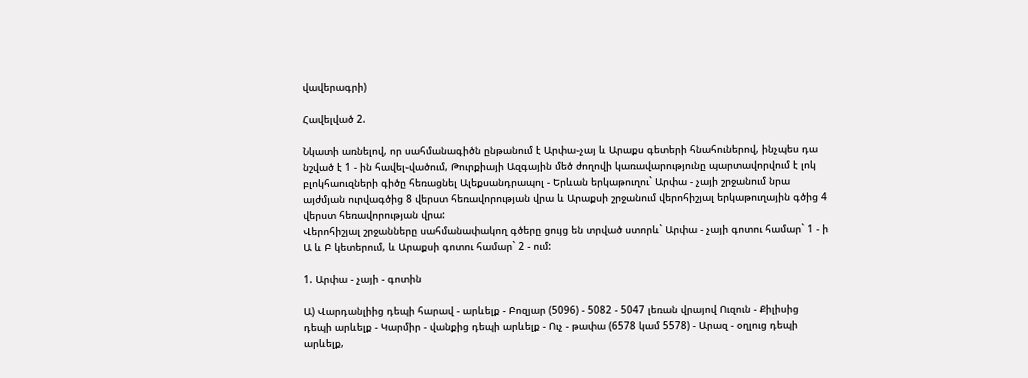վավերագրի)

Հավելված 2.

Նկատի առնելով, որ սահմանագիծն ընթանում է Արփա֊չայ և Արաքս գետերի հնահուներով, ինչպես դա նշված է 1 - ին հավել֊վածում, Թուրքիայի Ազգային մեծ ժողովի կառավարությունը պարտավորվում է լոկ բլոկհաուզների գիծը հեռացնել Ալեքսանդրապոլ - Երևան երկաթուղու` Արփա - չայի շրջանում նրա այժմյան ուրվագծից 8 վերստ հեռավորության վրա և Արաքսի շրջանում վերոհիշյալ երկաթուղային գծից 4 վերստ հեռավորության վրա:
Վերոհիշյալ շրջանները սահմանափակող գծերը ցույց են տրված ստորև` Արփա - չայի գոտու համար` 1 - ի Ա և Բ կետերում, և Արաքսի գոտու համար` 2 - ում:

1. Արփա - չայի - գոտին

Ա) Վարդանլիից դեպի հարավ - արևելք - Բոզյար (5096) - 5082 - 5047 լեռան վրայով Ուզուն - Քիլիսից դեպի արևելք - Կարմիր - վանքից դեպի արևելք - Ուչ - թափա (6578 կամ 5578) - Արազ - օղլուց դեպի արևելք,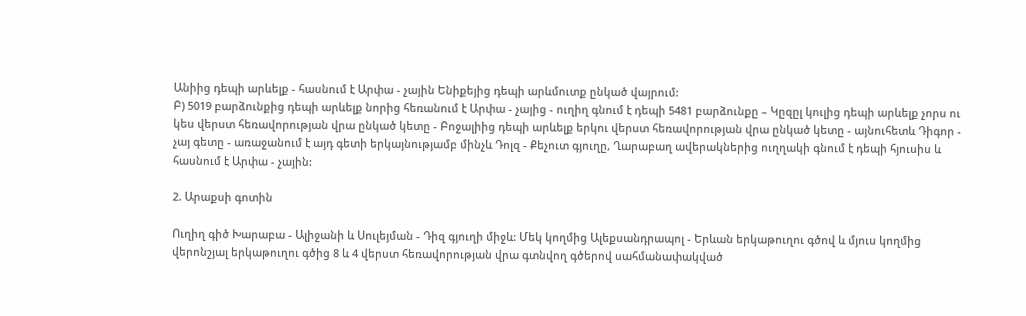Անիից դեպի արևելք - հասնում է Արփա - չային Ենիքեյից դեպի արևմուտք ընկած վայրում:
Բ) 5019 բարձունքից դեպի արևելք նորից հեռանում է Արփա - չայից - ուղիղ գնում է դեպի 5481 բարձունքը – Կըզըլ կուլից դեպի արևելք չորս ու կես վերստ հեռավորության վրա ընկած կետը - Բոջալիից դեպի արևելք երկու վերստ հեռավորության վրա ընկած կետը - այնուհետև Դիգոր - չայ գետը - առաջանում է այդ գետի երկայնությամբ մինչև Դոլզ - Քեչուտ գյուղը, Ղարաբաղ ավերակներից ուղղակի գնում է դեպի հյուսիս և հասնում է Արփա - չային:

2. Արաքսի գոտին

Ուղիղ գիծ Խարաբա - Ալիջանի և Սուլեյման - Դիզ գյուղի միջև: Մեկ կողմից Ալեքսանդրապոլ - Երևան երկաթուղու գծով և մյուս կողմից վերոնշյալ երկաթուղու գծից 8 և 4 վերստ հեռավորության վրա գտնվող գծերով սահմանափակված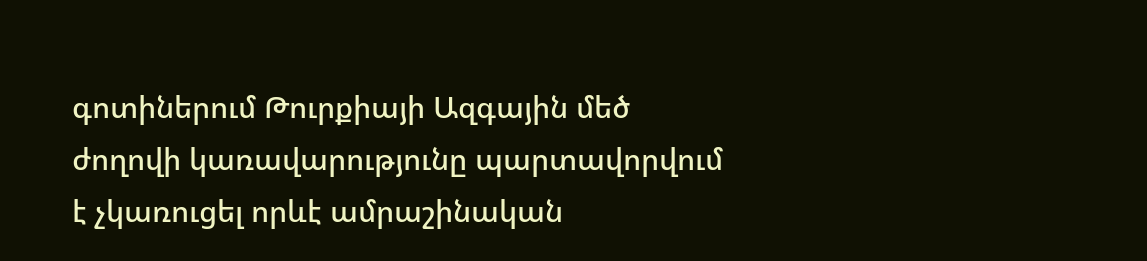գոտիներում Թուրքիայի Ազգային մեծ ժողովի կառավարությունը պարտավորվում է չկառուցել որևէ ամրաշինական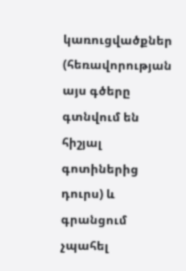կառուցվածքներ (հեռավորության այս գծերը գտնվում են հիշյալ գոտիներից դուրս) և գրանցում չպահել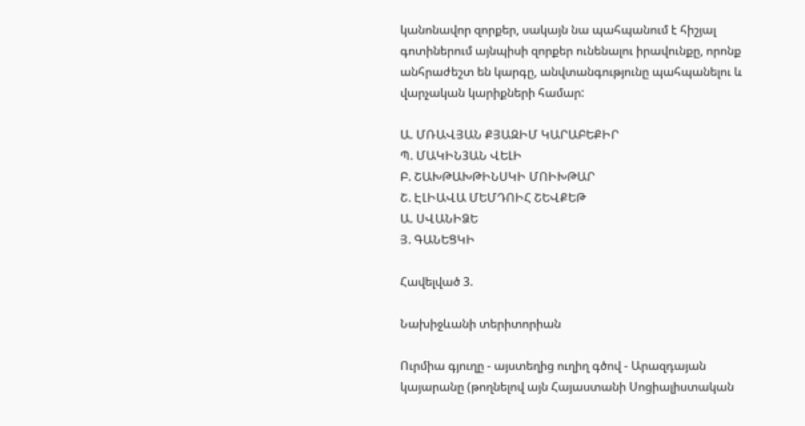կանոնավոր զորքեր, սակայն նա պահպանում է հիշյալ գոտիներում այնպիսի զորքեր ունենալու իրավունքը, որոնք անհրաժեշտ են կարգը, անվտանգությունը պահպանելու և վարչական կարիքների համար:

Ա. ՄՌԱՎՅԱՆ ՔՅԱԶԻՄ ԿԱՐԱԲԵՔԻՐ
Պ. ՄԱԿԻՆ3ԱՆ ՎԵԼԻ
Բ. ՇԱԽԹԱԽԹԻՆՍԿԻ ՄՈԻԽԹԱՐ
Շ. ԷԼԻԱՎԱ ՄԵՄԴՈԻՀ ՇԵՎՔԵԹ
Ա. ՍՎԱՆԻՁԵ
Յ. ԳԱՆԵՑԿԻ

Հավելված 3.

Նախիջևանի տերիտորիան

Ուրմիա գյուղը - այստեղից ուղիղ գծով - Արազդայան կայարանը (թողնելով այն Հայաստանի Սոցիալիստական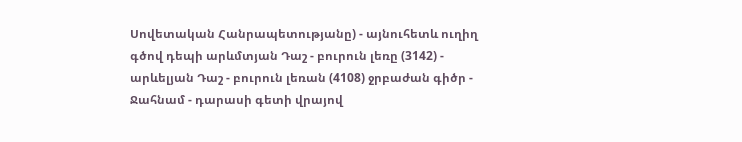Սովետական Հանրապետությանը) - այնուհետև ուղիղ գծով դեպի արևմտյան Դաշ - բուրուն լեռը (3142) - արևելյան Դաշ - բուրուն լեռան (4108) ջրբաժան գիծր - Ջահնամ - դարասի գետի վրայով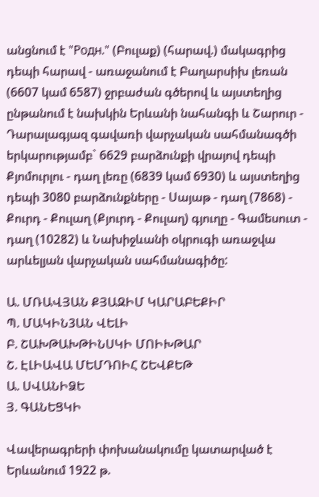անցնում է "Родн." (Բուլաք) (հարավ.) մակագրից դեպի հարավ - առաջանում է Բաղարսիխ լեռան (6607 կամ 6587) ջրբաժան գծերով և այստեղից ընթանում է նախկին Երևանի նահանգի և Շարուր - Դարալագյազ գավառի վարչական սահմանագծի երկարությամբ` 6629 բարձունքի վրայով դեպի Քյոմուրլու - դաղ լեռը (6839 կամ 6930) և այստեղից դեպի 3080 բարձունքները - Սայաթ - դաղ (7868) - Քուրդ - Քուլաղ (Քյուրդ - Քուլաղ) գյուղը - Գամեսուտ - դաղ (10282) և Նախիջևանի օկրուգի առաջվա արևելյան վարչական սահմանագիծը:

Ա. ՄՌԱՎՅԱՆ ՔՅԱԶԻՄ ԿԱՐԱԲԵՔԻՐ
Պ. ՄԱԿԻՆ3ԱՆ ՎԵԼԻ
Բ. ՇԱԽԹԱԽԹԻՆՍԿԻ ՄՈԻԽԹԱՐ
Շ. ԷԼԻԱՎԱ ՄԵՄԴՈԻՀ ՇԵՎՔԵԹ
Ա. ՍՎԱՆԻՁԵ
Յ. ԳԱՆԵՑԿԻ

Վավերագրերի փոխանակումը կատարված է Երևանում 1922 թ.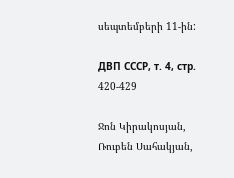սեպտեմբերի 11-ին:

ДВП СССР, т. 4, стр. 420-429

Ջոն Կիրակոսյան, Ռուբեն Սահակյան,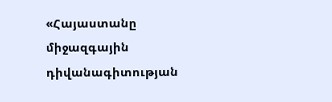«Հայաստանը միջազգային դիվանագիտության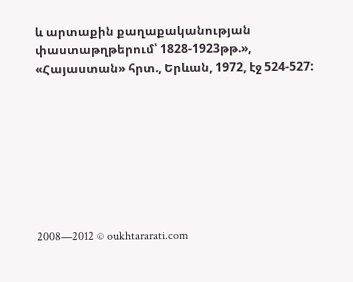և արտաքին քաղաքականության փաստաթղթերում՝ 1828-1923թթ.»,
«Հայաստան» հրտ., Երևան, 1972, էջ 524-527:








2008—2012 © oukhtararati.com